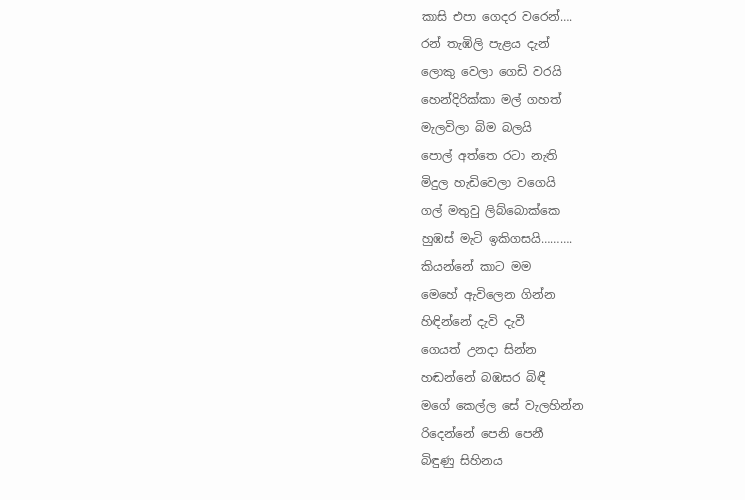කාසි එපා ගෙදර වරෙන්….
රන් තැඹිලි පැළය දැන්
ලොකු වෙලා ගෙඩි වරයි
හෙන්දිරික්කා මල් ගහත්
මැලවිලා බිම බලයි
පොල් අත්තෙ රටා නැති
මිදුල හැඩිවෙලා වගෙයි
ගල් මතුවු ලිබ්බොක්කෙ
හුඹස් මැටි ඉකිගසයි……….
කියන්නේ කාට මම
මෙහේ ඇවිලෙන ගින්න
හිඳින්නේ දැවි දැවී
ගෙයත් උනදා සින්න
හඬන්නේ බඹසර බිඳී
මගේ කෙල්ල සේ වැලහින්න
රිදෙන්නේ පෙනි පෙනී
බිඳුණු සිහිනය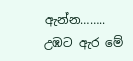ඇන්න……..
උඹට ඇර මේ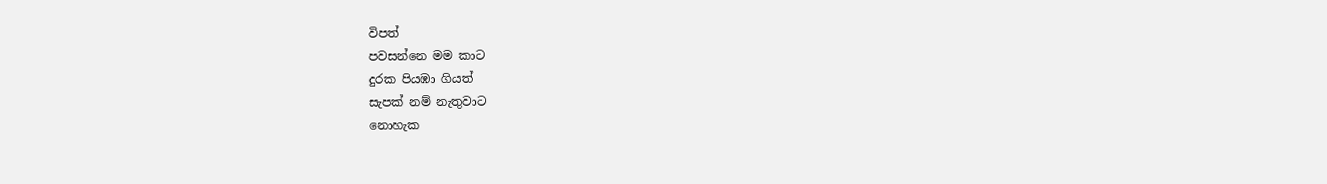විපත්
පවසන්නෙ මම කාට
දුරක පියඹා ගියත්
සැපක් නම් නැතුවාට
නොහැක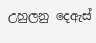උහුලනු දෙඇස්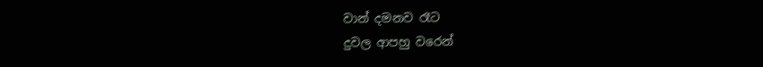වාන් දමනව රෑට
දුවල ආපහු වරෙන්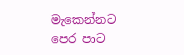මැකෙන්නට පෙර පාට